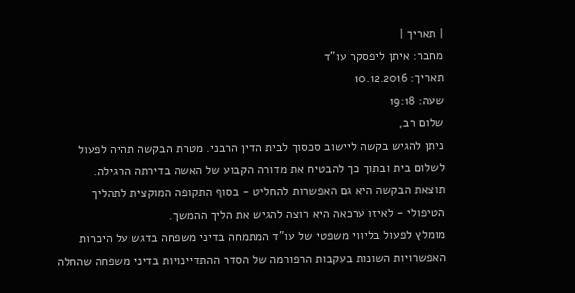| תאריך |
מחבר: איתן ליפסקר עו"ד
תאריך: 10.12.2016
שעה: 19:18
שלום רב,
ניתן להגיש בקשה ליישוב סכסוך לבית הדין הרבני. מטרת הבקשה תהיה לפעול לשלום בית ובתוך כך להבטיח את מדורה הקבוע של האשה בדירתה הרגילה.
תוצאת הבקשה היא גם האפשרות להחליט - בסוף התקופה המוקצית לתהליך הטיפולי - לאיזו ערכאה היא רוצה להגיש את הליך ההמשך.
מומלץ לפעול בליווי משפטי של עו"ד המתמחה בדיני משפחה בדגש על היכרות האפשרויות השונות בעקבות הרפורמה של הסדר ההתדיינויות בדיני משפחה שהחלה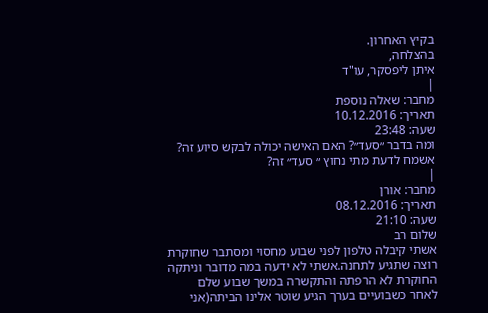בקיץ האחרון.
בהצלחה,
איתן ליפסקר, עו"ד
|
מחבר: שאלה נוספת
תאריך: 10.12.2016
שעה: 23:48
ומה בדבר ״סעד״? האם האישה יכולה לבקש סיוע זה?
אשמח לדעת מתי נחוץ ״ סעד״ זה?
|
מחבר: אורן
תאריך: 08.12.2016
שעה: 21:10
שלום רב
אשתי קיבלה טלפון לפני שבוע מחסוי ומסתבר שחוקרת רוצה שתגיע לתחנה.אשתי לא ידעה במה מדובר וניתקה החוקרת לא הרפתה והתקשרה במשך שבוע שלם
לאחר כשבועיים בערך הגיע שוטר אלינו הביתה(אני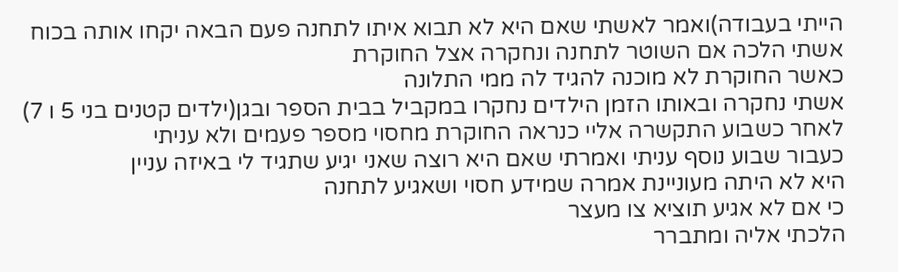הייתי בעבודה)ואמר לאשתי שאם היא לא תבוא איתו לתחנה פעם הבאה יקחו אותה בכוח
אשתי הלכה אם השוטר לתחנה ונחקרה אצל החוקרת
כאשר החוקרת לא מוכנה להגיד לה ממי התלונה
אשתי נחקרה ובאותו הזמן הילדים נחקרו במקביל בבית הספר ובגן(ילדים קטנים בני 5 ו 7)
לאחר כשבוע התקשרה אליי כנראה החוקרת מחסוי מספר פעמים ולא עניתי
כעבור שבוע נוסף עניתי ואמרתי שאם היא רוצה שאני יגיע שתגיד לי באיזה עניין
היא לא היתה מעוניינת אמרה שמידע חסוי ושאגיע לתחנה
כי אם לא אגיע תוציא צו מעצר
הלכתי אליה ומתברר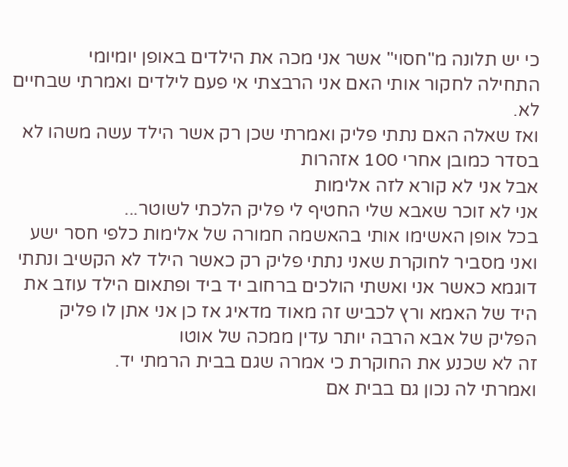כי יש תלונה מ"חסוי" אשר אני מכה את הילדים באופן יומיומי
התחילה לחקור אותי האם אני הרבצתי אי פעם לילדים ואמרתי שבחיים לא.
ואז שאלה האם נתתי פליק ואמרתי שכן רק אשר הילד עשה משהו לא בסדר כמובן אחרי 100 אזהרות
אבל אני לא קורא לזה אלימות
אני לא זוכר שאבא שלי החטיף לי פליק הלכתי לשוטר...
בכל אופן האשימו אותי בהאשמה חמורה של אלימות כלפי חסר ישע
ואני מסביר לחוקרת שאני נתתי פליק רק כאשר הילד לא הקשיב ונתתי דוגמא כאשר אני ואשתי הולכים ברחוב יד ביד ופתאום הילד עוזב את היד של האמא ורץ לכביש זה מאוד מדאיג אז כן אני אתן לו פליק
הפליק של אבא הרבה יותר עדין ממכה של אוטו
זה לא שכנע את החוקרת כי אמרה שגם בבית הרמתי יד.
ואמרתי לה נכון גם בבית אם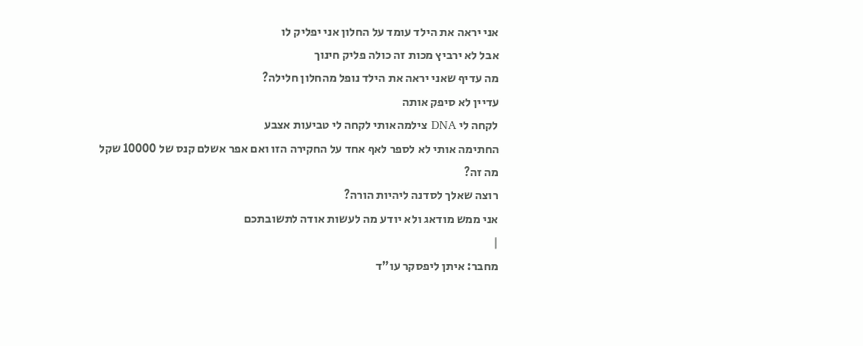אני יראה את הילד עומד על החלון אני יפליק לו
אבל לא ירביץ מכות זה כולה פליק חינוך
מה עדיף שאני יראה את הילד נופל מהחלון חלילה?
עדיין לא סיפק אותה
לקחה לי DNA צילמהאותי לקחה לי טביעות אצבע
החתימה אותי לא לספר לאף אחד על החקירה הזו ואם אפר אשלם קנס של 10000 שקל
מה זה?
רוצה שאלך לסדנה ליהיות הורה?
אני ממש מודאג ולא יודע מה לעשות אודה לתשובתכם
|
מחבר: איתן ליפסקר עו"ד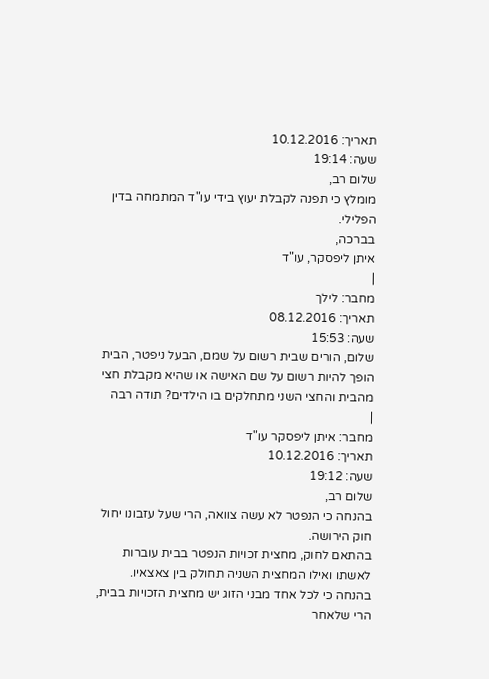תאריך: 10.12.2016
שעה: 19:14
שלום רב,
מומלץ כי תפנה לקבלת יעוץ בידי עו"ד המתמחה בדין הפלילי.
בברכה,
איתן ליפסקר, עו"ד
|
מחבר: לילך
תאריך: 08.12.2016
שעה: 15:53
שלום, הורים שבית רשום על שמם, הבעל ניפטר, הבית הופך להיות רשום על שם האישה או שהיא מקבלת חצי מהבית והחצי השני מתחלקים בו הילדים? תודה רבה
|
מחבר: איתן ליפסקר עו"ד
תאריך: 10.12.2016
שעה: 19:12
שלום רב,
בהנחה כי הנפטר לא עשה צוואה, הרי שעל עזבונו יחול חוק הירושה.
בהתאם לחוק, מחצית זכויות הנפטר בבית עוברות לאשתו ואילו המחצית השניה תחולק בין צאצאיו.
בהנחה כי לכל אחד מבני הזוג יש מחצית הזכויות בבית, הרי שלאחר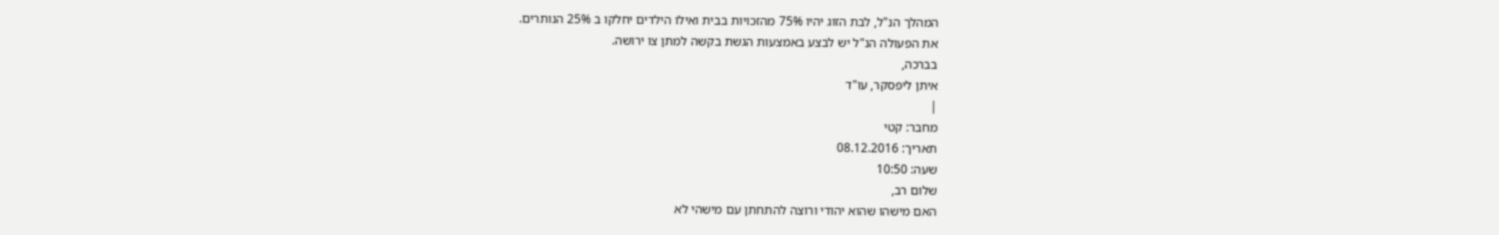המהלך הנ"ל, לבת הזוג יהיו 75% מהזכויות בבית ואילו הילדים יחלקו ב 25% הנותרים.
את הפעולה הנ"ל יש לבצע באמצעות הגשת בקשה למתן צו ירושה.
בברכה,
איתן ליפסקר, עו"ד
|
מחבר: קטי
תאריך: 08.12.2016
שעה: 10:50
שלום רב,
האם מישהו שהוא יהודי ורוצה להתחתן עם מישהי לא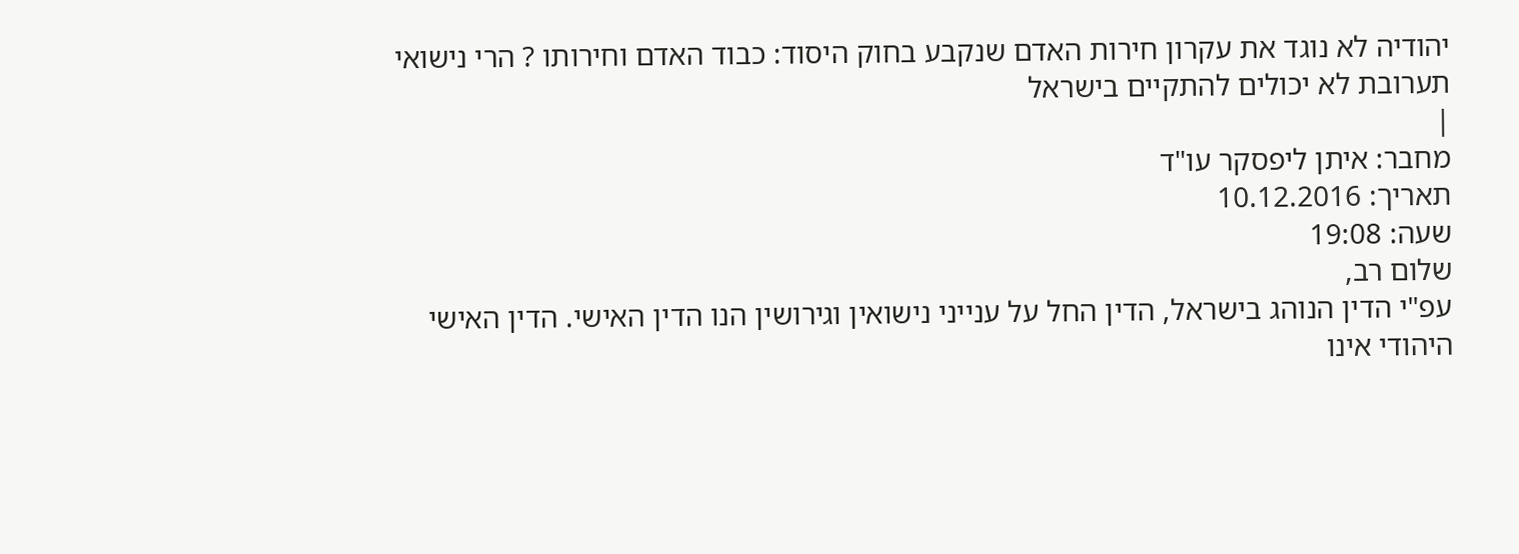יהודיה לא נוגד את עקרון חירות האדם שנקבע בחוק היסוד: כבוד האדם וחירותו ? הרי נישואי תערובת לא יכולים להתקיים בישראל
|
מחבר: איתן ליפסקר עו"ד
תאריך: 10.12.2016
שעה: 19:08
שלום רב,
עפ"י הדין הנוהג בישראל, הדין החל על ענייני נישואין וגירושין הנו הדין האישי. הדין האישי היהודי אינו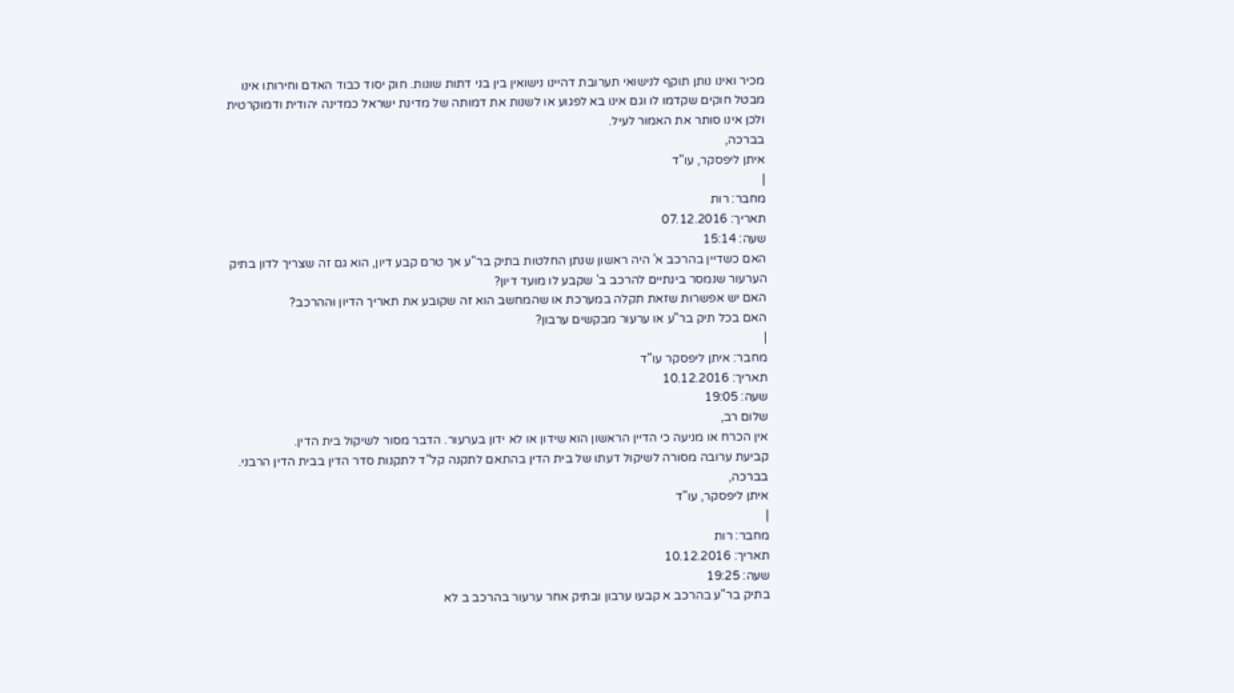מכיר ואינו נותן תוקף לנישואי תערובת דהיינו נישואין בין בני דתות שונות. חוק יסוד כבוד האדם וחירותו אינו מבטל חוקים שקדמו לו וגם אינו בא לפגוע או לשנות את דמותה של מדינת ישראל כמדינה יהודית ודמוקרטית ולכן אינו סותר את האמור לעיל.
בברכה,
איתן ליפסקר, עו"ד
|
מחבר: רות
תאריך: 07.12.2016
שעה: 15:14
האם כשדיין בהרכב א' היה ראשון שנתן החלטות בתיק בר"ע אך טרם קבע דיון, הוא גם זה שצריך לדון בתיק הערעור שנמסר בינתיים להרכב ב' שקבע לו מועד דיון?
האם יש אפשרות שזאת תקלה במערכת או שהמחשב הוא זה שקובע את תאריך הדיון וההרכב?
האם בכל תיק בר"ע או ערעור מבקשים ערבון?
|
מחבר: איתן ליפסקר עו"ד
תאריך: 10.12.2016
שעה: 19:05
שלום רב,
אין הכרח או מניעה כי הדיין הראשון הוא שידון או לא ידון בערעור. הדבר מסור לשיקול בית הדין.
קביעת ערובה מסורה לשיקול דעתו של בית הדין בהתאם לתקנה קל"ד לתקנות סדר הדין בבית הדין הרבני.
בברכה,
איתן ליפסקר, עו"ד
|
מחבר: רות
תאריך: 10.12.2016
שעה: 19:25
בתיק בר"ע בהרכב א קבעו ערבון ובתיק אחר ערעור בהרכב ב לא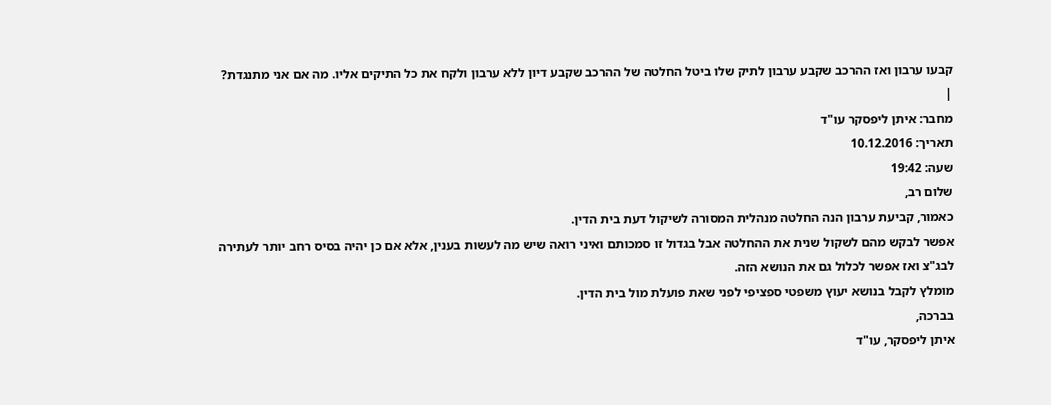קבעו ערבון ואז ההרכב שקבע ערבון לתיק שלו ביטל החלטה של ההרכב שקבע דיון ללא ערבון ולקח את כל התיקים אליו. מה אם אני מתנגדת?
|
מחבר: איתן ליפסקר עו"ד
תאריך: 10.12.2016
שעה: 19:42
שלום רב,
כאמור, קביעת ערבון הנה החלטה מנהלית המסורה לשיקול דעת בית הדין.
אפשר לבקש מהם לשקול שנית את ההחלטה אבל בגדול זו סמכותם ואיני רואה שיש מה לעשות בענין, אלא אם כן יהיה בסיס רחב יותר לעתירה לבג"צ ואז אפשר לכלול גם את הנושא הזה.
מומלץ לקבל בנושא יעוץ משפטי ספציפי לפני שאת פועלת מול בית הדין.
בברכה,
איתן ליפסקר, עו"ד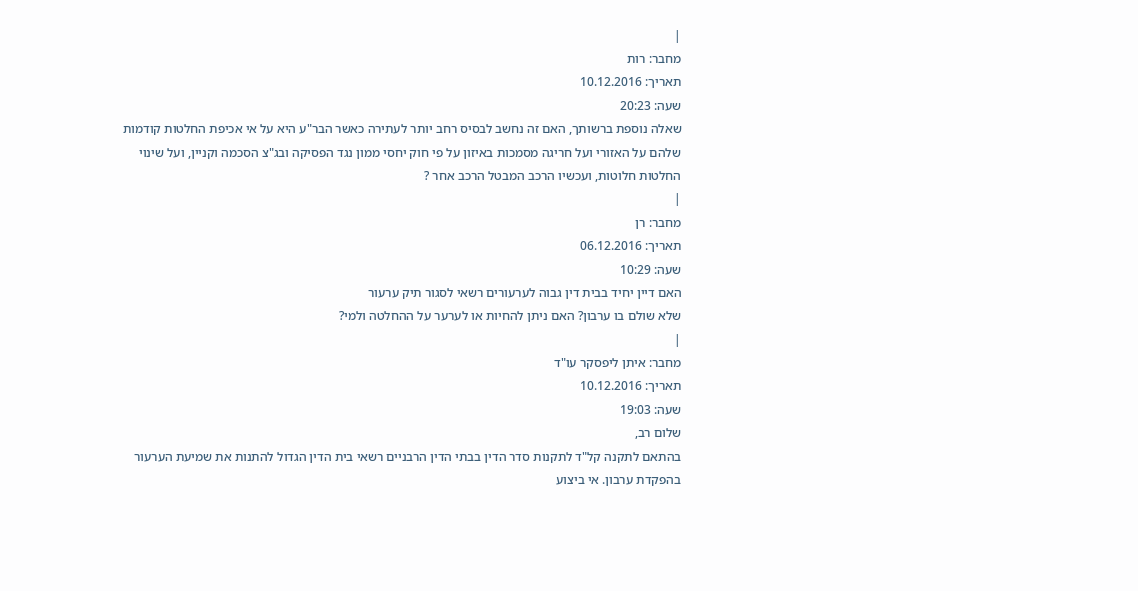|
מחבר: רות
תאריך: 10.12.2016
שעה: 20:23
שאלה נוספת ברשותך, האם זה נחשב לבסיס רחב יותר לעתירה כאשר הבר"ע היא על אי אכיפת החלטות קודמות שלהם על האזורי ועל חריגה מסמכות באיזון על פי חוק יחסי ממון נגד הפסיקה ובג"צ הסכמה וקניין, ועל שינוי החלטות חלוטות, ועכשיו הרכב המבטל הרכב אחר ?
|
מחבר: רן
תאריך: 06.12.2016
שעה: 10:29
האם דיין יחיד בבית דין גבוה לערעורים רשאי לסגור תיק ערעור
שלא שולם בו ערבון? האם ניתן להחיות או לערער על ההחלטה ולמי?
|
מחבר: איתן ליפסקר עו"ד
תאריך: 10.12.2016
שעה: 19:03
שלום רב,
בהתאם לתקנה קל"ד לתקנות סדר הדין בבתי הדין הרבניים רשאי בית הדין הגדול להתנות את שמיעת הערעור בהפקדת ערבון. אי ביצוע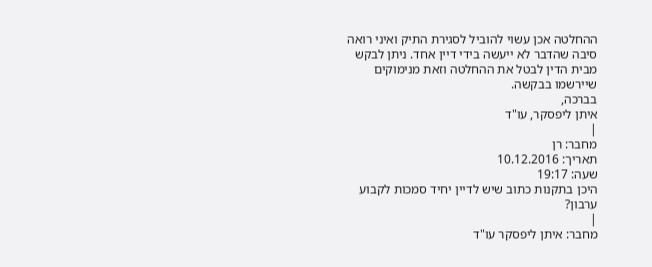ההחלטה אכן עשוי להוביל לסגירת התיק ואיני רואה סיבה שהדבר לא ייעשה בידי דיין אחד. ניתן לבקש מבית הדין לבטל את ההחלטה וזאת מנימוקים שיירשמו בבקשה.
בברכה,
איתן ליפסקר, עו"ד
|
מחבר: רן
תאריך: 10.12.2016
שעה: 19:17
היכן בתקנות כתוב שיש לדיין יחיד סמכות לקבוע ערבון?
|
מחבר: איתן ליפסקר עו"ד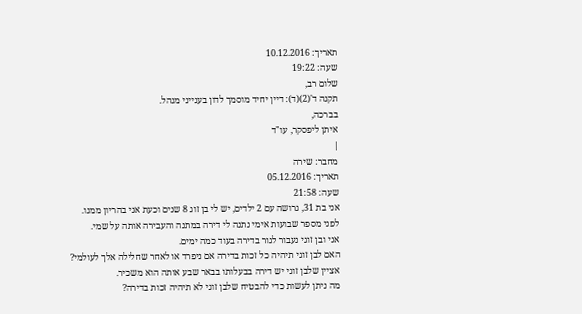תאריך: 10.12.2016
שעה: 19:22
שלום רב,
תקנה ד'(2)(ד): דיין יחיד מוסמך לדון בענייני מנהל.
בברכה,
איתן ליפסקר, עו"ד
|
מחבר: שירה
תאריך: 05.12.2016
שעה: 21:58
אני בת 31, גרושה עם 2 ילדים, יש לי בן זוג 8 שנים וכעת אני בהריון ממנו.
לפני מספר שבועות אימי נתנה לי דירה במתנה והעבירה אותה על שמי.
אני ובן זוגי נעבור לגור בדירה בעוד כמה ימים.
האם לבן זוגי תיהיה כל זכות בדירה אם ניפרד או לאחר שחלילה אלך לעולמי?
אציין שלבן זוגי יש דירה בבעלותו בבאר שבע אותה הוא משכיר.
מה ניתן לעשות כדי להבטיח שלבן זוגי לא תיהיה זכות בדירה?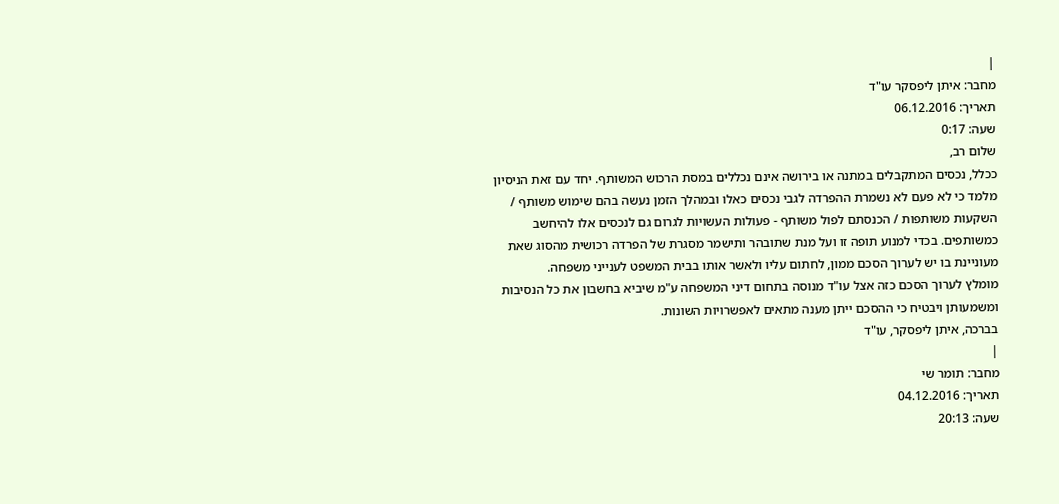|
מחבר: איתן ליפסקר עו"ד
תאריך: 06.12.2016
שעה: 0:17
שלום רב,
ככלל, נכסים המתקבלים במתנה או בירושה אינם נכללים במסת הרכוש המשותף. יחד עם זאת הניסיון מלמד כי לא פעם לא נשמרת ההפרדה לגבי נכסים כאלו ובמהלך הזמן נעשה בהם שימוש משותף / השקעות משותפות / הכנסתם לפול משותף - פעולות העשויות לגרום גם לנכסים אלו להיחשב כמשותפים. בכדי למנוע תופה זו ועל מנת שתובהר ותישמר מסגרת של הפרדה רכושית מהסוג שאת מעוניינת בו יש לערוך הסכם ממון, לחתום עליו ולאשר אותו בבית המשפט לענייני משפחה.
מומלץ לערוך הסכם כזה אצל עו"ד מנוסה בתחום דיני המשפחה ע"מ שיביא בחשבון את כל הנסיבות ומשמעותן ויבטיח כי ההסכם ייתן מענה מתאים לאפשרויות השונות.
בברכה, איתן ליפסקר, עו"ד
|
מחבר: תומר שי
תאריך: 04.12.2016
שעה: 20:13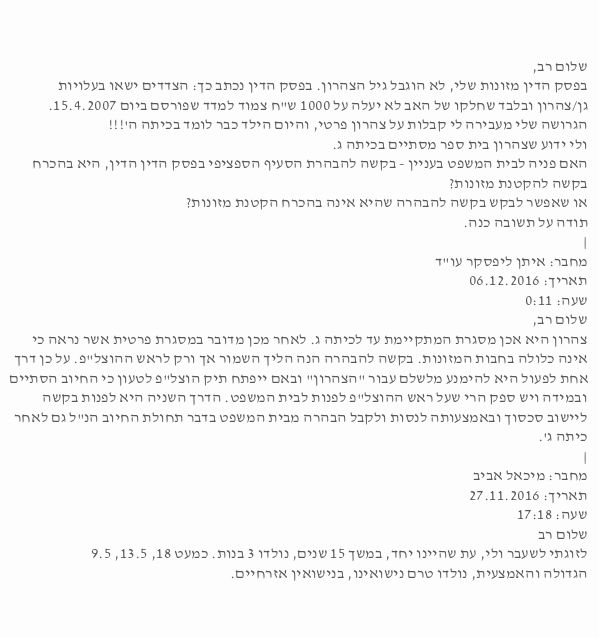שלום רב,
בפסק הדין מזונות שלי, לא הוגבל גיל הצהרון. בפסק הדין נכתב כך: הצדדים ישאו בעלויות גן/צהרון ובלבד שחלקו של האב לא יעלה על 1000 ש"ח צמוד למדד שפורסם ביום 15.4.2007.
הגרושה שלי מעבירה לי קבלות על צהרון פרטי, והיום הילד כבר לומד בכיתה ה'!!!
ולי ידוע שצהרון בית ספר מסתיים בכיתה ג.
האם פניה לבית המשפט בעניין - בקשה להבהרת הסעיף הספציפי בפסק הדין הדין, היא בהכרח בקשה להקטנת מזונות?
או שאפשר לבקש בקשה להבהרה שהיא אינה בהכרח הקטנת מזונות?
תודה על תשובה כנה.
|
מחבר: איתן ליפסקר עו"ד
תאריך: 06.12.2016
שעה: 0:11
שלום רב,
צהרון היא אכן מסגרת המתקיימת עד לכיתה ג. לאחר מכן מדובר במסגרת פרטית אשר נראה כי אינה כלולה בחבות המזונות. בקשה להבהרה הנה הליך השמור אך ורק לראש ההוצל"פ. על כן דרך אחת לפעול היא להימנע מלשלם עבור "הצהרון" ובאם ייפתח תיק הוצל"פ לטעון כי החיוב הסתיים ובמידה ויש ספק הרי שעל ראש ההוצל"פ לפנות לבית המשפט. הדרך השניה היא לפנות בקשה ליישוב סכסוך ובאמצעותה לנסות ולקבל הבהרה מבית המשפט בדבר תחולת החיוב הנ"ל גם לאחר כיתה ג'.
|
מחבר: מיכאל אביב
תאריך: 27.11.2016
שעה: 17:18
שלום רב
לזוגתי לשעבר ולי, עת שהיינו יחד, במשך 15 שנים, נולדו 3 בנות. כמעט 18, 13.5, 9.5
הגדולה והאמצעית, נולדו טרם נישואינו, בנישואין אזרחיים.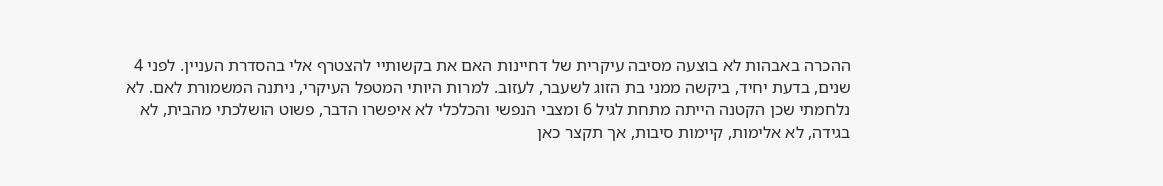ההכרה באבהות לא בוצעה מסיבה עיקרית של דחיינות האם את בקשותיי להצטרף אלי בהסדרת העניין. לפני 4 שנים, בדעת יחיד, ביקשה ממני בת הזוג לשעבר, לעזוב. למרות היותי המטפל העיקרי, ניתנה המשמורת לאם. לא נלחמתי שכן הקטנה הייתה מתחת לגיל 6 ומצבי הנפשי והכלכלי לא איפשרו הדבר, פשוט הושלכתי מהבית, לא בגידה, לא אלימות, קיימות סיבות, אך תקצר כאן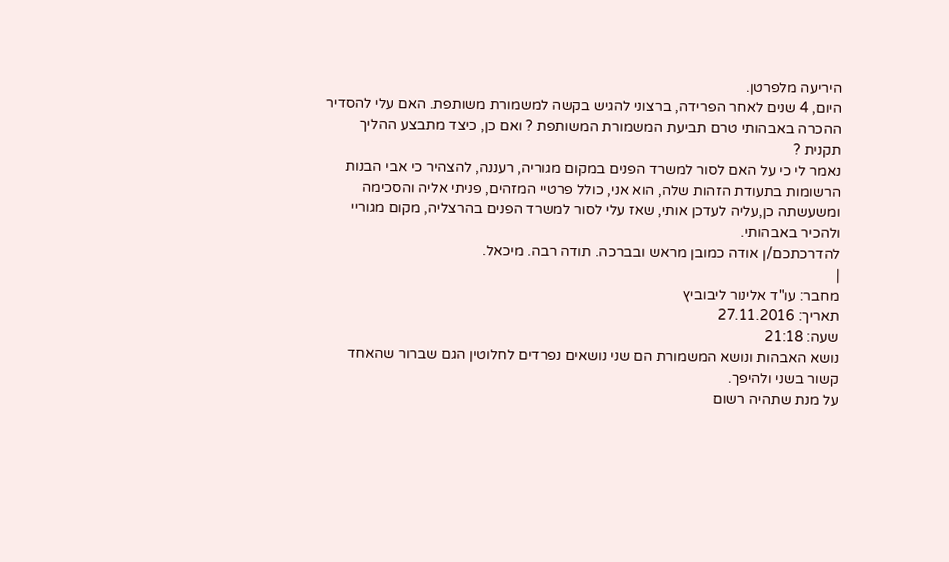היריעה מלפרטן.
היום, 4 שנים לאחר הפרידה, ברצוני להגיש בקשה למשמורת משותפת. האם עלי להסדיר ההכרה באבהותי טרם תביעת המשמורת המשותפת ? ואם כן, כיצד מתבצע ההליך תקנית ?
נאמר לי כי על האם לסור למשרד הפנים במקום מגוריה, רעננה, להצהיר כי אבי הבנות הרשומות בתעודת הזהות שלה, הוא אני, כולל פרטיי המזהים, פניתי אליה והסכימה ומשעשתה כן,עליה לעדכן אותי, שאז עלי לסור למשרד הפנים בהרצליה, מקום מגוריי ולהכיר באבהותי.
להדרכתכם/ן אודה כמובן מראש ובברכה. תודה רבה. מיכאל.
|
מחבר: עו"ד אלינור ליבוביץ
תאריך: 27.11.2016
שעה: 21:18
נושא האבהות ונושא המשמורת הם שני נושאים נפרדים לחלוטין הגם שברור שהאחד קשור בשני ולהיפך.
על מנת שתהיה רשום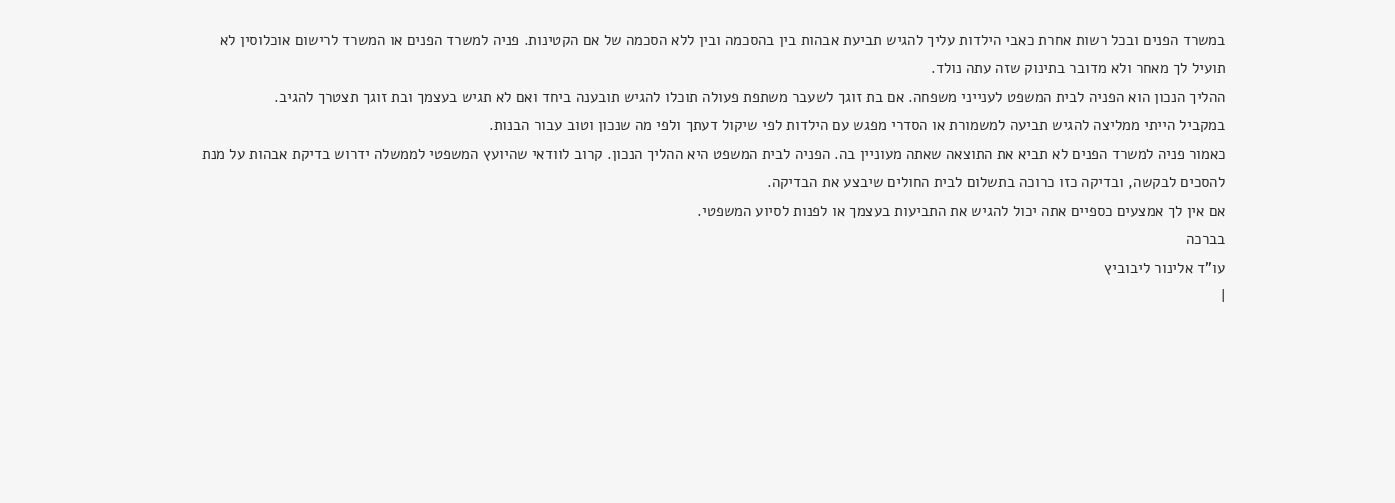במשרד הפנים ובכל רשות אחרת כאבי הילדות עליך להגיש תביעת אבהות בין בהסכמה ובין ללא הסכמה של אם הקטינות. פניה למשרד הפנים או המשרד לרישום אוכלוסין לא תועיל לך מאחר ולא מדובר בתינוק שזה עתה נולד.
ההליך הנכון הוא הפניה לבית המשפט לענייני משפחה. אם בת זוגך לשעבר משתפת פעולה תוכלו להגיש תובענה ביחד ואם לא תגיש בעצמך ובת זוגך תצטרך להגיב.
במקביל הייתי ממליצה להגיש תביעה למשמורת או הסדרי מפגש עם הילדות לפי שיקול דעתך ולפי מה שנכון וטוב עבור הבנות.
כאמור פניה למשרד הפנים לא תביא את התוצאה שאתה מעוניין בה. הפניה לבית המשפט היא ההליך הנכון. קרוב לוודאי שהיועץ המשפטי לממשלה ידרוש בדיקת אבהות על מנת להסכים לבקשה, ובדיקה כזו כרוכה בתשלום לבית החולים שיבצע את הבדיקה.
אם אין לך אמצעים כספיים אתה יכול להגיש את התביעות בעצמך או לפנות לסיוע המשפטי.
בברכה
עו"ד אלינור ליבוביץ
|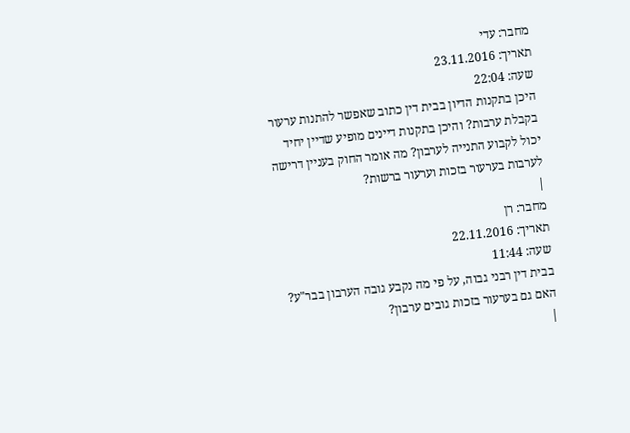מחבר: עדי
תאריך: 23.11.2016
שעה: 22:04
היכן בתקנות הדיון בבית דין כתוב שאפשר להתנות ערעור בקבלת ערבות? והיכן בתקנות דיינים מופיע שדיין יחיד יכול לקבוע התנייה לערבון? מה אומר החוק בעניין דרישה לערבות בערעור בזכות וערעור ברשות?
|
מחבר: רן
תאריך: 22.11.2016
שעה: 11:44
בבית דין רבני גבוה, על פי מה נקבע גובה הערבון בבר"ע? האם גם בערעור בזכות גובים ערבון?
|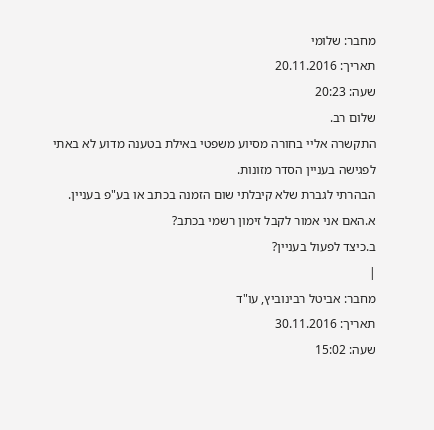מחבר: שלומי
תאריך: 20.11.2016
שעה: 20:23
שלום רב.
התקשרה אליי בחורה מסיוע משפטי באילת בטענה מדוע לא באתי לפגישה בעניין הסדר מזונות.
הבהרתי לגברת שלא קיבלתי שום הזמנה בכתב או בע"פ בעניין.
א.האם אני אמור לקבל זימון רשמי בכתב?
ב.כיצד לפעול בעניין?
|
מחבר: אביטל רבינוביץ, עו"ד
תאריך: 30.11.2016
שעה: 15:02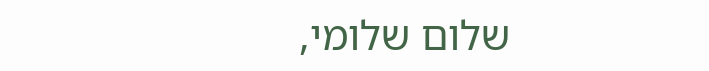שלום שלומי,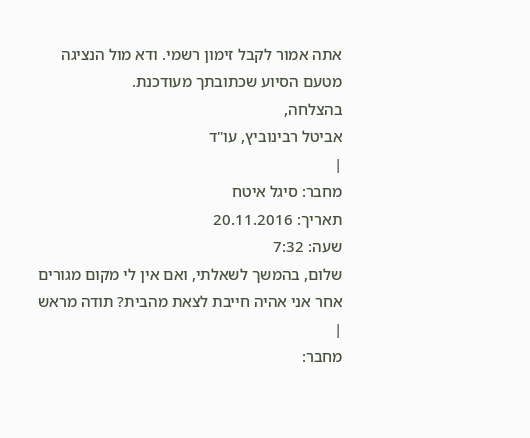אתה אמור לקבל זימון רשמי. ודא מול הנציגה מטעם הסיוע שכתובתך מעודכנת.
בהצלחה,
אביטל רבינוביץ, עו"ד
|
מחבר: סיגל איטח
תאריך: 20.11.2016
שעה: 7:32
שלום, בהמשך לשאלתי, ואם אין לי מקום מגורים אחר אני אהיה חייבת לצאת מהבית? תודה מראש
|
מחבר: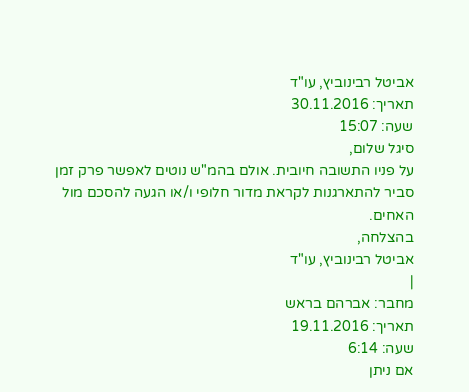אביטל רבינוביץ, עו"ד
תאריך: 30.11.2016
שעה: 15:07
סיגל שלום,
על פניו התשובה חיובית. אולם בהמ"ש נוטים לאפשר פרק זמן סביר להתארגנות לקראת מדור חלופי ו/או הגעה להסכם מול האחים.
בהצלחה,
אביטל רבינוביץ, עו"ד
|
מחבר: אברהם בראש
תאריך: 19.11.2016
שעה: 6:14
אם ניתן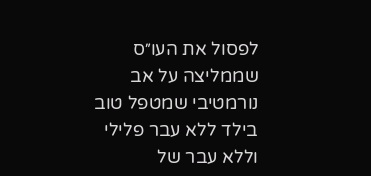לפסול את העו״ס שממליצה על אב נורמטיבי שמטפל טוב בילד ללא עבר פלילי וללא עבר של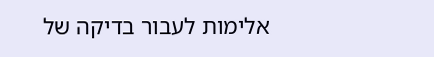אלימות לעבור בדיקה של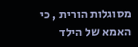מסוגלות הורית , כי האמא של הילד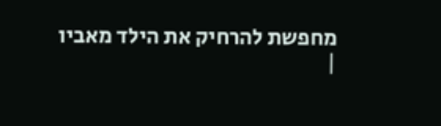מחפשת להרחיק את הילד מאביו
|